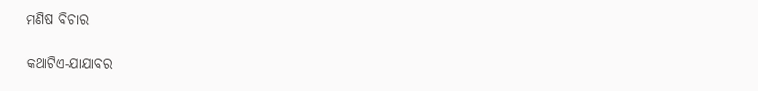ମଣିଷ ବିଚାର

କଥାଟିଏ-ଯାଯାବର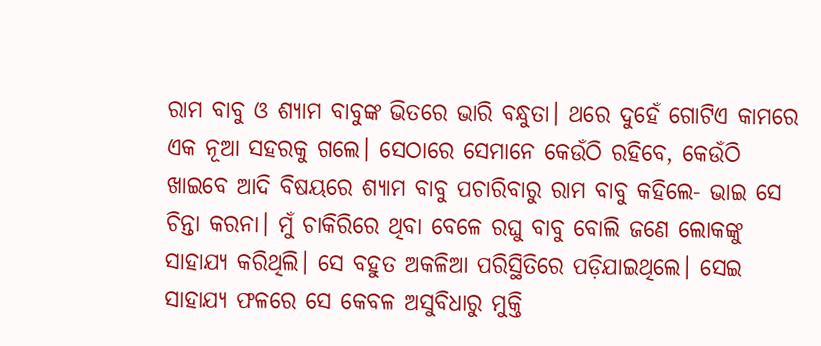ରାମ ବାବୁ ଓ ଶ୍ୟାମ ବାବୁଙ୍କ ଭିତରେ ଭାରି ବନ୍ଧୁତା। ଥରେ ଦୁହେଁ ଗୋଟିଏ କାମରେ ଏକ ନୂଆ ସହରକୁ ଗଲେ। ସେଠାରେ ସେମାନେ କେଉଁଠି ରହିବେ, କେଉଁଠି ଖାଇବେ ଆଦି ବିଷୟରେ ଶ୍ୟାମ ବାବୁ ପଚାରିବାରୁ ରାମ ବାବୁ କହିଲେ- ଭାଇ ସେ ଚିନ୍ତା କରନା। ମୁଁ ଚାକିରିରେ ଥିବା ବେଳେ ରଘୁ ବାବୁ ବୋଲି ଜଣେ ଲୋକଙ୍କୁ ସାହାଯ୍ୟ କରିଥିଲି। ସେ ବହୁତ ଅକଳିଆ ପରିସ୍ଥିତିରେ ପଡ଼ିଯାଇଥିଲେ। ସେଇ ସାହାଯ୍ୟ ଫଳରେ ସେ କେବଳ ଅସୁବିଧାରୁ ମୁକ୍ତି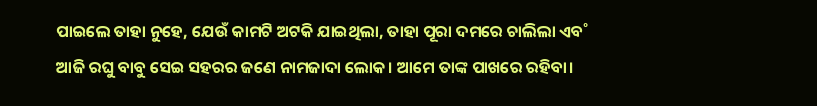ପାଇଲେ ତାହା ନୁହେ, ଯେଉଁ କାମଟି ଅଟକି ଯାଇଥିଲା, ତାହା ପୂରା ଦମରେ ଚାଲିଲା ଏବ˚ ଆଜି ରଘୁ ବାବୁ ସେଇ ସହରର ଜଣେ ନାମଜାଦା ଲୋକ। ଆମେ ତାଙ୍କ ପାଖରେ ରହିବା।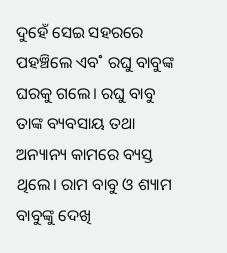ଦୁହେଁ ସେଇ ସହରରେ ପହଞ୍ଚିଲେ ଏବ˚ ରଘୁ ବାବୁଙ୍କ ଘରକୁ ଗଲେ। ରଘୁ ବାବୁ ତାଙ୍କ ବ୍ୟବସାୟ ତଥା ଅନ୍ୟାନ୍ୟ କାମରେ ବ୍ୟସ୍ତ ଥିଲେ। ରାମ ବାବୁ ଓ ଶ୍ୟାମ ବାବୁଙ୍କୁ ଦେଖି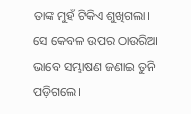ତାଙ୍କ ମୁହଁ ଟିକିଏ ଶୁଖିଗଲା। ସେ କେବଳ ଉପର ଠାଉରିଆ ଭାବେ ସମ୍ଭାଷଣ ଜଣାଇ ତୁନି ପଡ଼ିଗଲେ।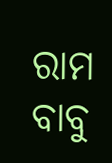ରାମ ବାବୁ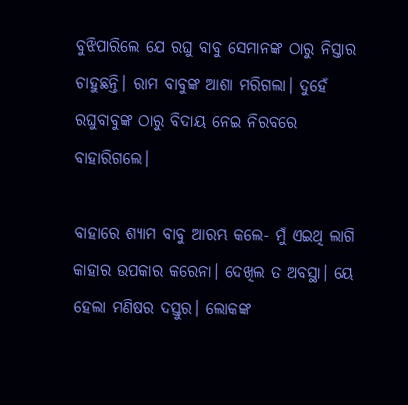ବୁଝିପାରିଲେ ଯେ ରଘୁ ବାବୁ ସେମାନଙ୍କ ଠାରୁ ନିସ୍ତାର ଚାହୁଛନ୍ତି। ରାମ ବାବୁଙ୍କ ଆଶା ମରିଗଲା। ଦୁହେଁ ରଘୁବାବୁଙ୍କ ଠାରୁ ବିଦାୟ ନେଇ ନିରବରେ ବାହାରିଗଲେ।

ବାହାରେ ଶ୍ୟାମ ବାବୁ ଆରମ୍ଭ କଲେ- ମୁଁ ଏଇଥି ଲାଗି କାହାର ଉପକାର କରେନା। ଦେଖିଲ ତ ଅବସ୍ଥା। ୟେ ହେଲା ମଣିଷର ଦସ୍ତୁର। ଲୋକଙ୍କ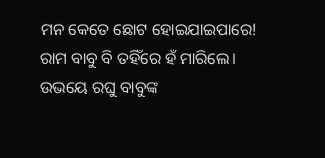ମନ କେତେ ଛୋଟ ହୋଇଯାଇପାରେ! ରାମ ବାବୁ ବି ତହିଁରେ ହଁ ମାରିଲେ। ଉଭୟେ ରଘୁ ବାବୁଙ୍କ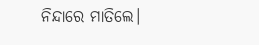ନିନ୍ଦାରେ ମାତିଲେ।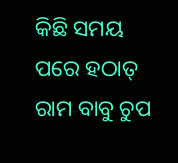କିଛି ସମୟ ପରେ ହଠାତ୍‌ ରାମ ବାବୁ ଚୁପ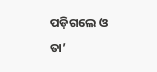ପଡ଼ିଗଲେ ଓ ତା’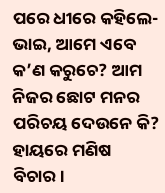ପରେ ଧୀରେ କହିଲେ- ଭାଇ, ଆମେ ଏବେ କ’ଣ କରୁଚେ? ଆମ ନିଜର ଛୋଟ ମନର ପରିଚୟ ଦେଉନେ କି? ହାୟରେ ମଣିଷ ବିଚାର।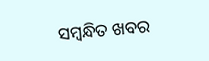ସମ୍ବନ୍ଧିତ ଖବର